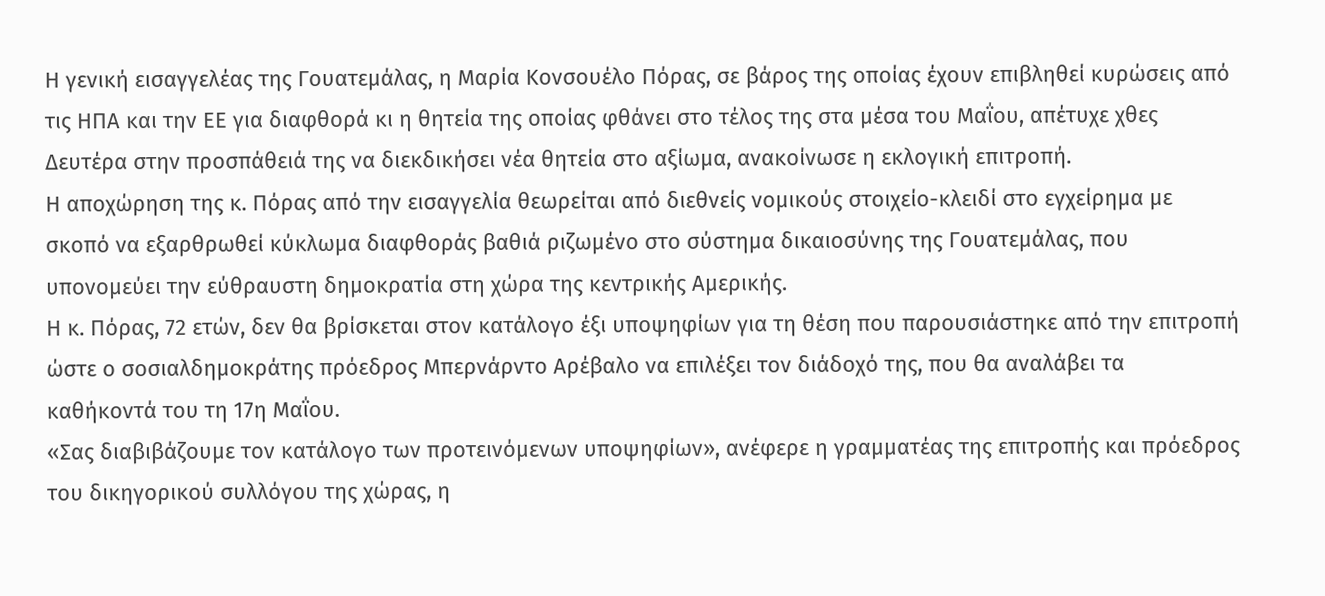Η γενική εισαγγελέας της Γουατεμάλας, η Μαρία Κονσουέλο Πόρας, σε βάρος της οποίας έχουν επιβληθεί κυρώσεις από τις ΗΠΑ και την ΕΕ για διαφθορά κι η θητεία της οποίας φθάνει στο τέλος της στα μέσα του Μαΐου, απέτυχε χθες Δευτέρα στην προσπάθειά της να διεκδικήσει νέα θητεία στο αξίωμα, ανακοίνωσε η εκλογική επιτροπή.
Η αποχώρηση της κ. Πόρας από την εισαγγελία θεωρείται από διεθνείς νομικούς στοιχείο-κλειδί στο εγχείρημα με σκοπό να εξαρθρωθεί κύκλωμα διαφθοράς βαθιά ριζωμένο στο σύστημα δικαιοσύνης της Γουατεμάλας, που υπονομεύει την εύθραυστη δημοκρατία στη χώρα της κεντρικής Αμερικής.
Η κ. Πόρας, 72 ετών, δεν θα βρίσκεται στον κατάλογο έξι υποψηφίων για τη θέση που παρουσιάστηκε από την επιτροπή ώστε ο σοσιαλδημοκράτης πρόεδρος Μπερνάρντο Αρέβαλο να επιλέξει τον διάδοχό της, που θα αναλάβει τα καθήκοντά του τη 17η Μαΐου.
«Σας διαβιβάζουμε τον κατάλογο των προτεινόμενων υποψηφίων», ανέφερε η γραμματέας της επιτροπής και πρόεδρος του δικηγορικού συλλόγου της χώρας, η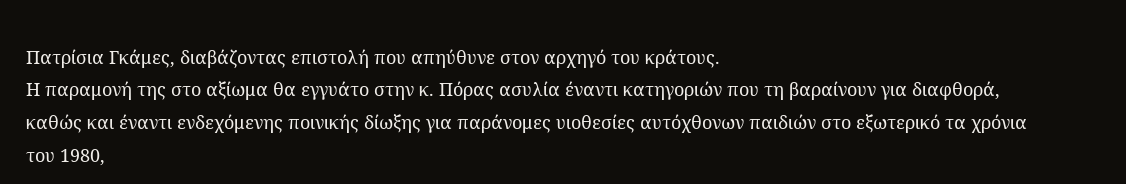Πατρίσια Γκάμες, διαβάζοντας επιστολή που απηύθυνε στον αρχηγό του κράτους.
Η παραμονή της στο αξίωμα θα εγγυάτο στην κ. Πόρας ασυλία έναντι κατηγοριών που τη βαραίνουν για διαφθορά, καθώς και έναντι ενδεχόμενης ποινικής δίωξης για παράνομες υιοθεσίες αυτόχθονων παιδιών στο εξωτερικό τα χρόνια του 1980,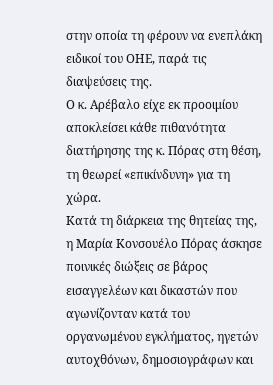στην οποία τη φέρουν να ενεπλάκη ειδικοί του ΟΗΕ, παρά τις διαψεύσεις της.
Ο κ. Αρέβαλο είχε εκ προοιμίου αποκλείσει κάθε πιθανότητα διατήρησης της κ. Πόρας στη θέση, τη θεωρεί «επικίνδυνη» για τη χώρα.
Κατά τη διάρκεια της θητείας της, η Μαρία Κονσουέλο Πόρας άσκησε ποινικές διώξεις σε βάρος εισαγγελέων και δικαστών που αγωνίζονταν κατά του οργανωμένου εγκλήματος, ηγετών αυτοχθόνων, δημοσιογράφων και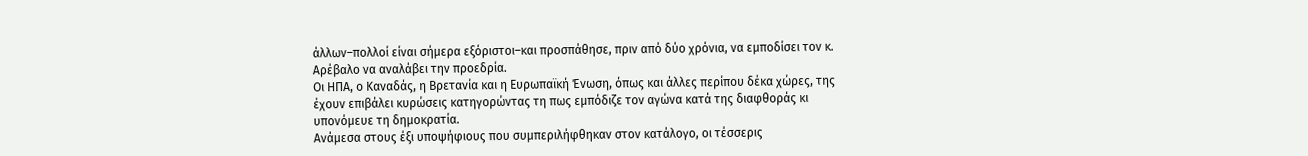άλλων–πολλοί είναι σήμερα εξόριστοι–και προσπάθησε, πριν από δύο χρόνια, να εμποδίσει τον κ. Αρέβαλο να αναλάβει την προεδρία.
Οι ΗΠΑ, ο Καναδάς, η Βρετανία και η Ευρωπαϊκή Ένωση, όπως και άλλες περίπου δέκα χώρες, της έχουν επιβάλει κυρώσεις κατηγορώντας τη πως εμπόδιζε τον αγώνα κατά της διαφθοράς κι υπονόμευε τη δημοκρατία.
Ανάμεσα στους έξι υποψήφιους που συμπεριλήφθηκαν στον κατάλογο, οι τέσσερις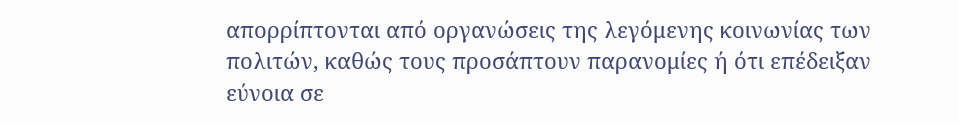απορρίπτονται από οργανώσεις της λεγόμενης κοινωνίας των πολιτών, καθώς τους προσάπτουν παρανομίες ή ότι επέδειξαν εύνοια σε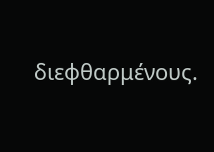διεφθαρμένους.